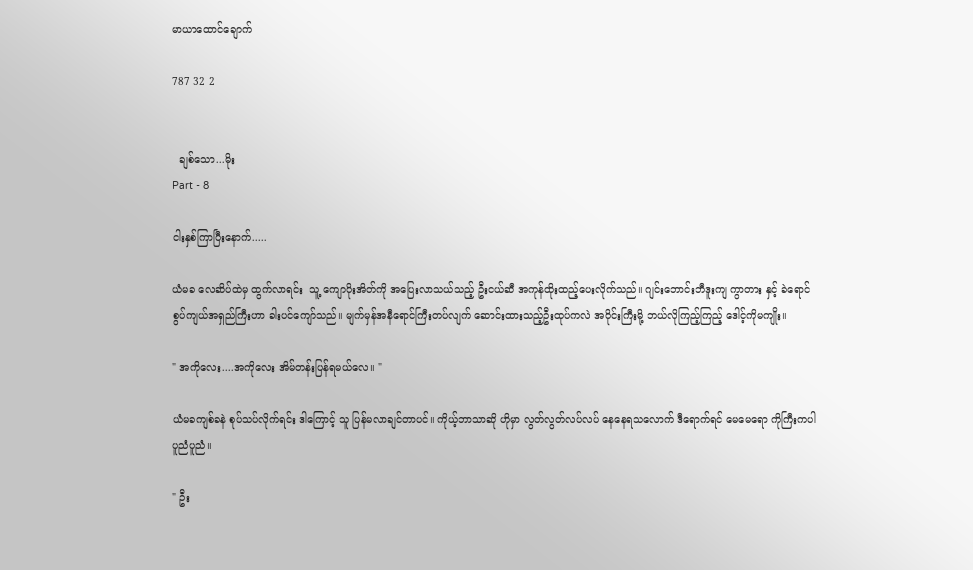မာယာထောင်ချောက်

787 32 2


  ချစ်သော...မိုး
Part - 8

ငါးနှစ်ကြာပြီးနောက်.....

ယံမခ လေဆိပ်ထဲမှ ထွက်လာရင်း  သူ့ ကျောပိုးအိတ်ကို အပြေးလာသယ်သည့် ဦးငယ်ဆီ အကုန်ထိုးထည့်ပေးလိုက်သည်။ ဂျင်းဘောင်းဘီဒူးကျ ကွာတား နှင့် ခဲရောင် စွပ်ကျယ်အရှည်ကြီးဟာ ခါးပင်ကျော်သည်။ မျက်မှန်အနီရောင်ကြီးတပ်လျက် ဆောင်းထားသည့်ဦးထုပ်ကလဲ အဝိုင်းကြီးမို့ ဘယ်လိုကြည့်ကြည့် ဒေါင့်ကိုမကျိုး။

" အကိုလေး....အကိုလေး အိမ်တန်းပြန်ရမယ်လေ။ "

ယံမခကျစ်ခနဲ စုပ်သပ်လိုက်ရင်း ဒါကြောင့် သူ ပြန်မလာချင်တာပင်။ ကိုယ့်ဘာသာဆို ဟိုမှာ လွတ်လွတ်လပ်လပ် နေနေရသလောက် ဒီရောက်ရင် မေမေရော ကိုကြီးကပါ ပူညံပူညံ။

" ဦး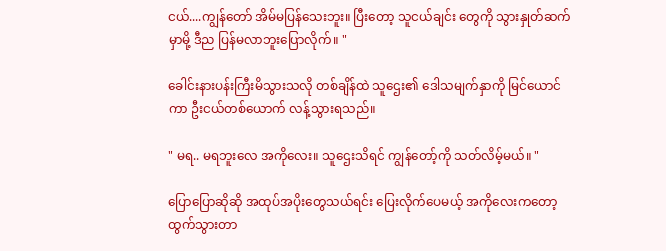ငယ်....ကျွန်တော် အိမ်မပြန်သေးဘူး။ ပြီးတော့ သူငယ်ချင်း တွေကို သွားနှုတ်ဆက်မှာမို့ ဒီည ပြန်မလာဘူးပြောလိုက်။ "

ခေါင်းနားပန်းကြီးမိသွားသလို တစ်ချိန်ထဲ သူဌေး၏ ဒေါသမျက်နှာကို မြင်ယောင်ကာ ဦးငယ်တစ်ယောက် လန့်သွားရသည်။

" မရ.. မရဘူးလေ အကိုလေး။ သူဌေးသိရင် ကျွန်တော့်ကို သတ်လိမ့်မယ်။ "

ပြောပြောဆိုဆို အထုပ်အပိုးတွေသယ်ရင်း ပြေးလိုက်ပေမယ့် အကိုလေးကတော့ ထွက်သွားတာ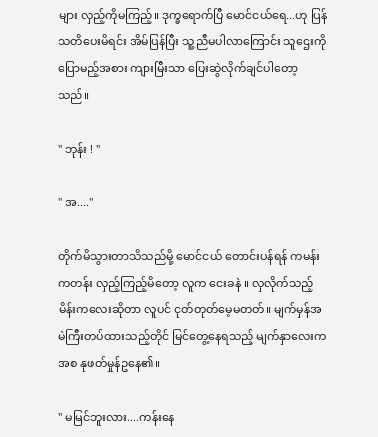များ လှည့်ကိုမကြည့်။ ဒုက္ခရောက်ပြီ မောင်ငယ်ရေ...ဟု ပြန်သတိပေးမိရင်း အိမ်ပြန်ပြီး သူ့ညီမပါလာကြောင်း သူဌေးကို ပြောမည့်အစား ကျားမြီးသာ ပြေးဆွဲလိုက်ချင်ပါတော့သည်။

" ဘုန်း ! "

" အ...."

တိုက်မိသွားတာသိသည်မို့ မောင်ငယ် တောင်းပန်ရန် ကမန်းကတန်း လှည့်ကြည့်မိတော့ လူက ငေးခနဲ ။ လှလိုက်သည့် မိန်းကလေးဆိုတာ လူပင် ငုတ်တုတ်မေ့မတတ်။ မျက်မှန်အမဲကြီးတပ်ထားသည့်တိုင် မြင်တွေ့နေရသည့် မျက်နှာလေးကအစ နုဖတ်မှုန်ဥနေ၏။

" မမြင်ဘူးလား....ကန်းနေ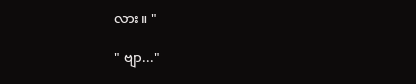လား။ "

" ဗျာ..."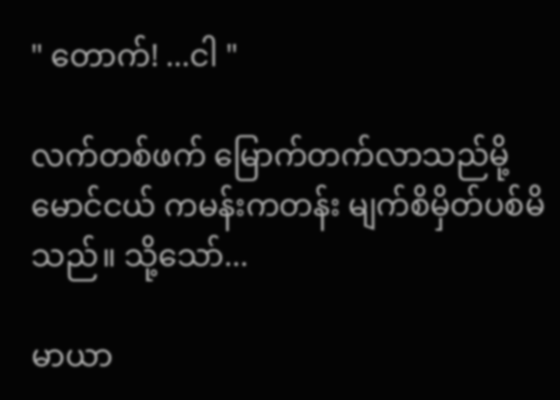" တောက်! ...ငါ "

လက်တစ်ဖက် မြောက်တက်လာသည်မို့ မောင်ငယ် ကမန်းကတန်း မျက်စိမှိတ်ပစ်မိသည်။ သို့သော်...

မာယာ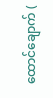ထောင်ချောက် (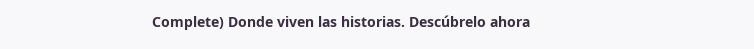Complete) Donde viven las historias. Descúbrelo ahora